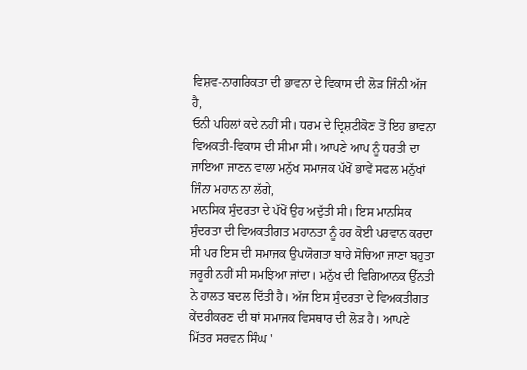ਵਿਸ਼ਵ-ਨਾਗਰਿਕਤਾ ਦੀ ਭਾਵਨਾ ਦੇ ਵਿਕਾਸ ਦੀ ਲੋੜ ਜਿੰਨੀ ਅੱਜ ਹੈ,
ਓਨੀ ਪਹਿਲਾਂ ਕਦੇ ਨਹੀਂ ਸੀ। ਧਰਮ ਦੇ ਦ੍ਰਿਸ਼ਟੀਕੋਣ ਤੋਂ ਇਹ ਭਾਵਨਾ ਵਿਅਕਤੀ-ਵਿਕਾਸ ਦੀ ਸੀਮਾ ਸੀ। ਆਪਣੇ ਆਪ ਨੂੰ ਧਰਤੀ ਦਾ ਜਾਇਆ ਜਾਣਨ ਵਾਲਾ ਮਨੁੱਖ ਸਮਾਜਕ ਪੱਖੋਂ ਭਾਵੇਂ ਸਫਲ ਮਨੁੱਖਾਂ ਜਿੰਨਾ ਮਹਾਨ ਨਾ ਲੱਗੇ,
ਮਾਨਸਿਕ ਸੁੰਦਰਤਾ ਦੇ ਪੱਖੋਂ ਉਹ ਅਦੁੱਤੀ ਸੀ। ਇਸ ਮਾਨਸਿਕ ਸੁੰਦਰਤਾ ਦੀ ਵਿਅਕਤੀਗਤ ਮਹਾਨਤਾ ਨੂੰ ਹਰ ਕੋਈ ਪਰਵਾਨ ਕਰਦਾ ਸੀ ਪਰ ਇਸ ਦੀ ਸਮਾਜਕ ਉਪਯੋਗਤਾ ਬਾਰੇ ਸੋਚਿਆ ਜਾਣਾ ਬਹੁਤਾ ਜਰੂਰੀ ਨਹੀਂ ਸੀ ਸਮਝਿਆ ਜਾਂਦਾ। ਮਨੁੱਖ ਦੀ ਵਿਗਿਆਨਕ ਉੱਨਤੀ ਨੇ ਹਾਲਤ ਬਦਲ ਦਿੱਤੀ ਹੈ। ਅੱਜ ਇਸ ਸੁੰਦਰਤਾ ਦੇ ਵਿਅਕਤੀਗਤ ਕੇਂਦਰੀਕਰਣ ਦੀ ਥਾਂ ਸਮਾਜਕ ਵਿਸਥਾਰ ਦੀ ਲੋੜ ਹੈ। ਆਪਣੇ ਮਿੱਤਰ ਸਰਵਨ ਸਿੰਘ '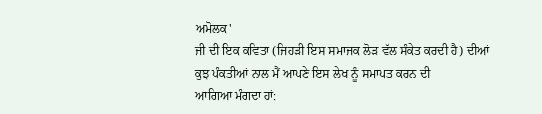ਅਮੋਲਕ'
ਜੀ ਦੀ ਇਕ ਕਵਿਤਾ (ਜਿਹੜੀ ਇਸ ਸਮਾਜਕ ਲੋੜ ਵੱਲ ਸੰਕੇਤ ਕਰਦੀ ਹੈ) ਦੀਆਂ ਕੁਝ ਪੰਕਤੀਆਂ ਨਾਲ ਮੈਂ ਆਪਣੇ ਇਸ ਲੇਖ ਨੂੰ ਸਮਾਪਤ ਕਰਨ ਦੀ
ਆਗਿਆ ਮੰਗਦਾ ਹਾਂ: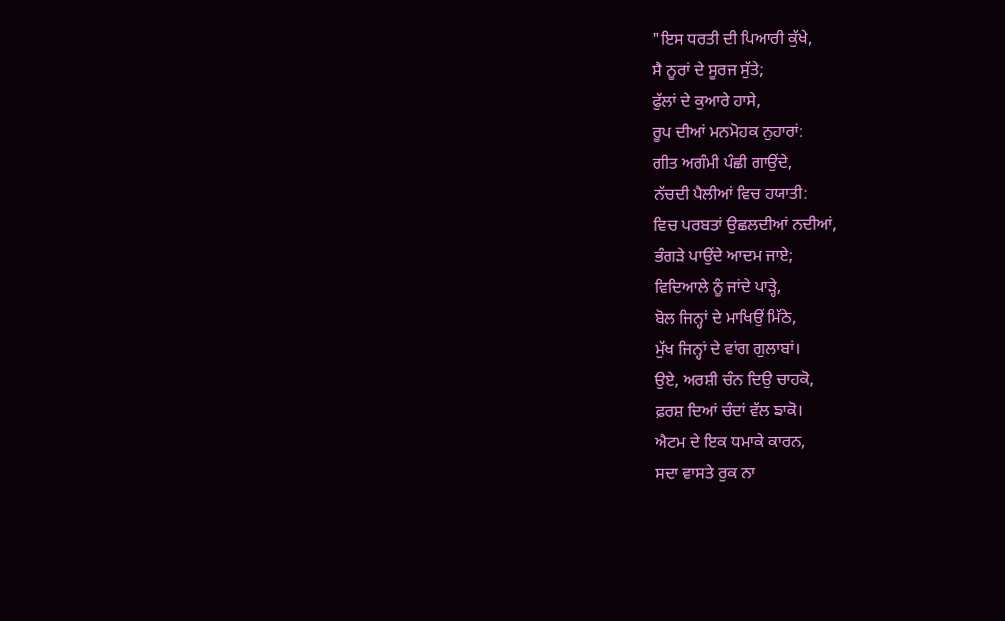"ਇਸ ਧਰਤੀ ਦੀ ਪਿਆਰੀ ਕੁੱਖੇ,
ਸੈ ਨੂਰਾਂ ਦੇ ਸੂਰਜ ਸੁੱਤੇ;
ਫੁੱਲਾਂ ਦੇ ਕੁਆਰੇ ਹਾਸੇ,
ਰੂਪ ਦੀਆਂ ਮਨਮੋਹਕ ਨੁਹਾਰਾਂ:
ਗੀਤ ਅਗੰਮੀ ਪੰਛੀ ਗਾਉਂਦੇ,
ਨੱਚਦੀ ਪੈਲੀਆਂ ਵਿਚ ਹਯਾਤੀ:
ਵਿਚ ਪਰਬਤਾਂ ਉਛਲਦੀਆਂ ਨਦੀਆਂ,
ਭੰਗੜੇ ਪਾਉਂਦੇ ਆਦਮ ਜਾਏ;
ਵਿਦਿਆਲੇ ਨੂੰ ਜਾਂਦੇ ਪਾੜ੍ਹੇ,
ਬੋਲ ਜਿਨ੍ਹਾਂ ਦੇ ਮਾਖਿਉਂ ਮਿੱਠੇ,
ਮੁੱਖ ਜਿਨ੍ਹਾਂ ਦੇ ਵਾਂਗ ਗੁਲਾਬਾਂ।
ਉਏ, ਅਰਸ਼ੀ ਚੰਨ ਦਿਉ ਚਾਹਕੋ,
ਫ਼ਰਸ਼ ਦਿਆਂ ਚੰਦਾਂ ਵੱਲ ਙਾਕੋ।
ਐਟਮ ਦੇ ਇਕ ਧਮਾਕੇ ਕਾਰਨ,
ਸਦਾ ਵਾਸਤੇ ਰੁਕ ਨਾ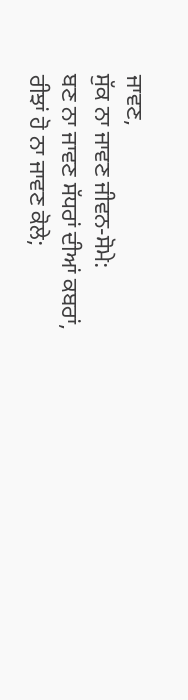ਜਾਵਣ,
ਸੁੱਕ ਨਾ ਜਾਵਣ ਜੀਵਨ-ਸੋਮੇ:
ਬਣ ਨਾ ਜਾਵਣ ਸੱਧਰਾਂ ਦੀਆਂ ਕਬਰਾਂ,
ਰੀਝਾਂ ਹੋ ਨਾ ਜਾਵਣ ਕੋਲੇ;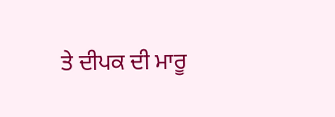ਤੇ ਦੀਪਕ ਦੀ ਮਾਰੂ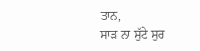ਤਾਨ,
ਸਾੜ ਨਾ ਸੁੱਟੇ ਸੁਰ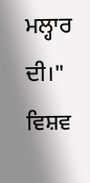ਮਲ੍ਹਾਰ ਦੀ।"
ਵਿਸ਼ਵ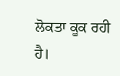ਲੋਕਤਾ ਕੂਕ ਰਹੀ ਹੈ।